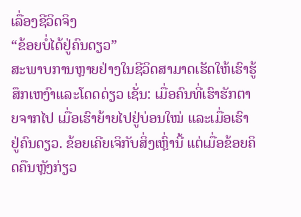ເລື່ອງຊີວິດຈິງ
“ຂ້ອຍບໍ່ໄດ້ຢູ່ຄົນດຽວ”
ສະພາບການຫຼາຍຢ່າງໃນຊີວິດສາມາດເຮັດໃຫ້ເຮົາຮູ້ສຶກເຫງົາແລະໂດດດ່ຽວ ເຊັ່ນ: ເມື່ອຄົນທີ່ເຮົາຮັກຕາຍຈາກໄປ ເມື່ອເຮົາຍ້າຍໄປຢູ່ບ່ອນໃໝ່ ແລະເມື່ອເຮົາຢູ່ຄົນດຽວ. ຂ້ອຍເຄີຍເຈິກັບສິ່ງເຫຼົ່ານີ້ ແຕ່ເມື່ອຂ້ອຍຄິດຄືນຫຼັງກ່ຽວ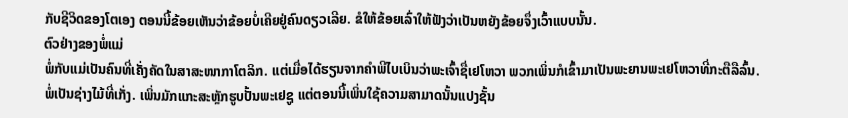ກັບຊີວິດຂອງໂຕເອງ ຕອນນີ້ຂ້ອຍເຫັນວ່າຂ້ອຍບໍ່ເຄີຍຢູ່ຄົນດຽວເລີຍ. ຂໍໃຫ້ຂ້ອຍເລົ່າໃຫ້ຟັງວ່າເປັນຫຍັງຂ້ອຍຈຶ່ງເວົ້າແບບນັ້ນ.
ຕົວຢ່າງຂອງພໍ່ແມ່
ພໍ່ກັບແມ່ເປັນຄົນທີ່ເຄັ່ງຄັດໃນສາສະໜາກາໂຕລິກ. ແຕ່ເມື່ອໄດ້ຮຽນຈາກຄຳພີໄບເບິນວ່າພະເຈົ້າຊື່ເຢໂຫວາ ພວກເພິ່ນກໍເຂົ້າມາເປັນພະຍານພະເຢໂຫວາທີ່ກະຕືລືລົ້ນ. ພໍ່ເປັນຊ່າງໄມ້ທີ່ເກັ່ງ. ເພິ່ນມັກແກະສະຫຼັກຮູບປັ້ນພະເຢຊູ ແຕ່ຕອນນີ້ເພິ່ນໃຊ້ຄວາມສາມາດນັ້ນແປງຊັ້ນ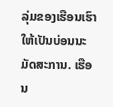ລຸ່ມຂອງເຮືອນເຮົາໃຫ້ເປັນບ່ອນນະມັດສະການ. ເຮືອນ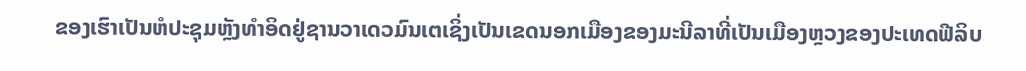ຂອງເຮົາເປັນຫໍປະຊຸມຫຼັງທຳອິດຢູ່ຊານວາເດວມົນເຕເຊິ່ງເປັນເຂດນອກເມືອງຂອງມະນີລາທີ່ເປັນເມືອງຫຼວງຂອງປະເທດຟີລິບ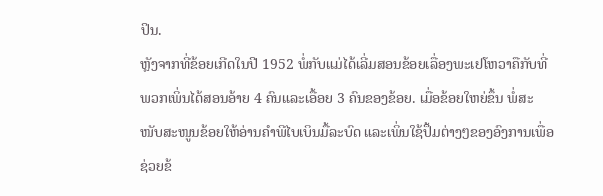ປິນ.
ຫຼັງຈາກທີ່ຂ້ອຍເກີດໃນປີ 1952 ພໍ່ກັບແມ່ໄດ້ເລີ່ມສອນຂ້ອຍເລື່ອງພະເຢໂຫວາຄືກັບທີ່ພວກເພິ່ນໄດ້ສອນອ້າຍ 4 ຄົນແລະເອື້ອຍ 3 ຄົນຂອງຂ້ອຍ. ເມື່ອຂ້ອຍໃຫຍ່ຂຶ້ນ ພໍ່ສະໜັບສະໜູນຂ້ອຍໃຫ້ອ່ານຄຳພີໄບເບິນມື້ລະບົດ ແລະເພິ່ນໃຊ້ປຶ້ມຕ່າງໆຂອງອົງການເພື່ອຊ່ວຍຂ້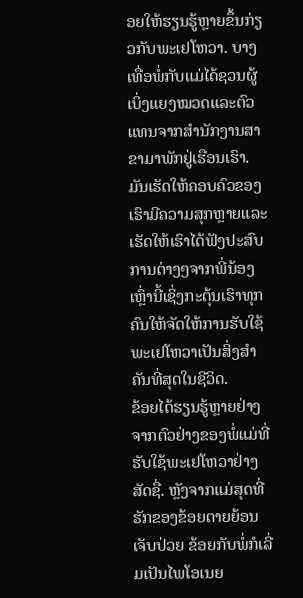ອຍໃຫ້ຮຽນຮູ້ຫຼາຍຂຶ້ນກ່ຽວກັບພະເຢໂຫວາ. ບາງເທື່ອພໍ່ກັບແມ່ໄດ້ຊວນຜູ້ເບິ່ງແຍງໝວດແລະຕົວແທນຈາກສຳນັກງານສາຂາມາພັກຢູ່ເຮືອນເຮົາ. ມັນເຮັດໃຫ້ຄອບຄົວຂອງເຮົາມີຄວາມສຸກຫຼາຍແລະເຮັດໃຫ້ເຮົາໄດ້ຟັງປະສົບການຕ່າງໆຈາກພີ່ນ້ອງເຫຼົ່ານີ້ເຊິ່ງກະຕຸ້ນເຮົາທຸກຄົນໃຫ້ຈັດໃຫ້ການຮັບໃຊ້ພະເຢໂຫວາເປັນສິ່ງສຳຄັນທີ່ສຸດໃນຊີວິດ.
ຂ້ອຍໄດ້ຮຽນຮູ້ຫຼາຍຢ່າງຈາກຕົວຢ່າງຂອງພໍ່ແມ່ທີ່ຮັບໃຊ້ພະເຢໂຫວາຢ່າງສັດຊື່. ຫຼັງຈາກແມ່ສຸດທີ່ຮັກຂອງຂ້ອຍຕາຍຍ້ອນເຈັບປ່ວຍ ຂ້ອຍກັບພໍ່ກໍເລີ່ມເປັນໄພໂອເນຍ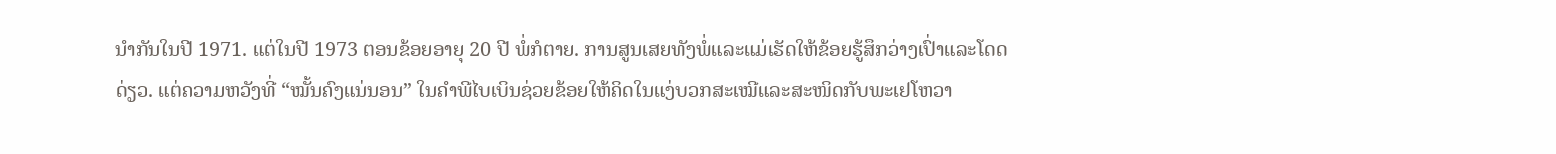ນຳກັນໃນປີ 1971. ແຕ່ໃນປີ 1973 ຕອນຂ້ອຍອາຍຸ 20 ປີ ພໍ່ກໍຕາຍ. ການສູນເສຍທັງພໍ່ແລະແມ່ເຮັດໃຫ້ຂ້ອຍຮູ້ສຶກວ່າງເປົ່າແລະໂດດດ່ຽວ. ແຕ່ຄວາມຫວັງທີ່ “ໝັ້ນຄົງແນ່ນອນ” ໃນຄຳພີໄບເບິນຊ່ວຍຂ້ອຍໃຫ້ຄິດໃນແງ່ບວກສະເໝີແລະສະໜິດກັບພະເຢໂຫວາ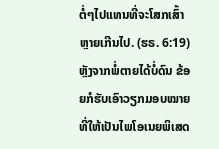ຕໍ່ໆໄປແທນທີ່ຈະໂສກເສົ້າຫຼາຍເກີນໄປ. (ຮຣ. 6:19) ຫຼັງຈາກພໍ່ຕາຍໄດ້ບໍ່ດົນ ຂ້ອຍກໍຮັບເອົາວຽກມອບໝາຍທີ່ໃຫ້ເປັນໄພໂອເນຍພິເສດ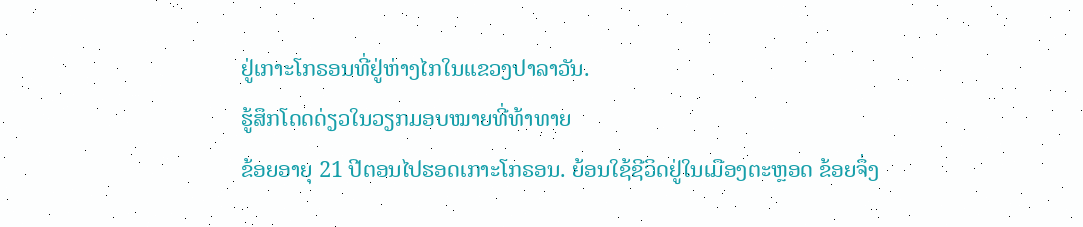ຢູ່ເກາະໂກຣອນທີ່ຢູ່ຫ່າງໄກໃນແຂວງປາລາວັນ.
ຮູ້ສຶກໂດດດ່ຽວໃນວຽກມອບໝາຍທີ່ທ້າທາຍ
ຂ້ອຍອາຍຸ 21 ປີຕອນໄປຮອດເກາະໂກຣອນ. ຍ້ອນໃຊ້ຊີວິດຢູ່ໃນເມືອງຕະຫຼອດ ຂ້ອຍຈຶ່ງ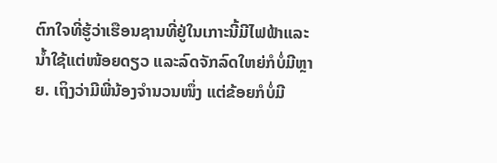ຕົກໃຈທີ່ຮູ້ວ່າເຮືອນຊານທີ່ຢູ່ໃນເກາະນີ້ມີໄຟຟ້າແລະນ້ຳໃຊ້ແຕ່ໜ້ອຍດຽວ ແລະລົດຈັກລົດໃຫຍ່ກໍບໍ່ມີຫຼາຍ. ເຖິງວ່າມີພີ່ນ້ອງຈຳນວນໜຶ່ງ ແຕ່ຂ້ອຍກໍບໍ່ມີ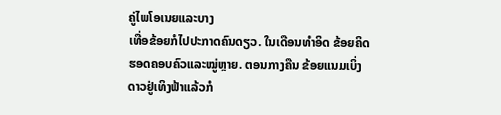ຄູ່ໄພໂອເນຍແລະບາງ
ເທື່ອຂ້ອຍກໍໄປປະກາດຄົນດຽວ. ໃນເດືອນທຳອິດ ຂ້ອຍຄິດຮອດຄອບຄົວແລະໝູ່ຫຼາຍ. ຕອນກາງຄືນ ຂ້ອຍແນມເບິ່ງດາວຢູ່ເທິງຟ້າແລ້ວກໍ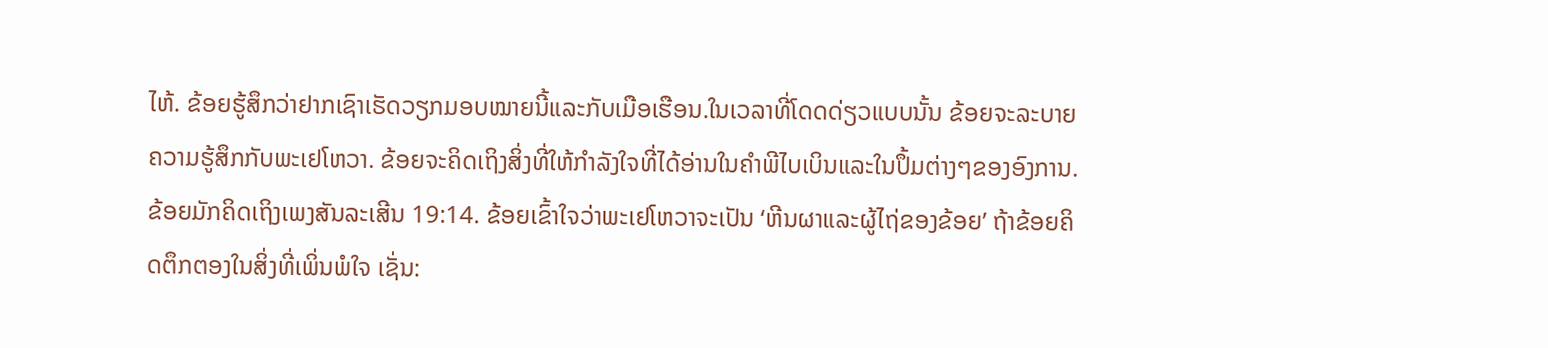ໄຫ້. ຂ້ອຍຮູ້ສຶກວ່າຢາກເຊົາເຮັດວຽກມອບໝາຍນີ້ແລະກັບເມືອເຮືອນ.ໃນເວລາທີ່ໂດດດ່ຽວແບບນັ້ນ ຂ້ອຍຈະລະບາຍຄວາມຮູ້ສຶກກັບພະເຢໂຫວາ. ຂ້ອຍຈະຄິດເຖິງສິ່ງທີ່ໃຫ້ກຳລັງໃຈທີ່ໄດ້ອ່ານໃນຄຳພີໄບເບິນແລະໃນປຶ້ມຕ່າງໆຂອງອົງການ. ຂ້ອຍມັກຄິດເຖິງເພງສັນລະເສີນ 19:14. ຂ້ອຍເຂົ້າໃຈວ່າພະເຢໂຫວາຈະເປັນ ‘ຫີນຜາແລະຜູ້ໄຖ່ຂອງຂ້ອຍ’ ຖ້າຂ້ອຍຄິດຕຶກຕອງໃນສິ່ງທີ່ເພິ່ນພໍໃຈ ເຊັ່ນ: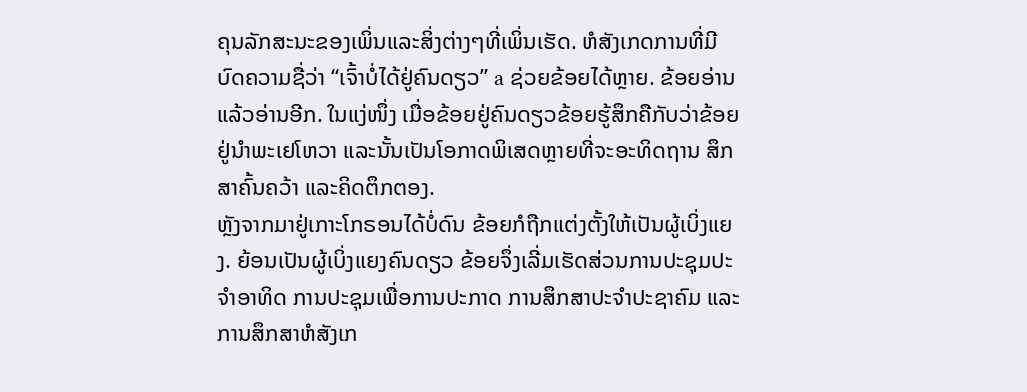ຄຸນລັກສະນະຂອງເພິ່ນແລະສິ່ງຕ່າງໆທີ່ເພິ່ນເຮັດ. ຫໍສັງເກດການທີ່ມີບົດຄວາມຊື່ວ່າ “ເຈົ້າບໍ່ໄດ້ຢູ່ຄົນດຽວ” a ຊ່ວຍຂ້ອຍໄດ້ຫຼາຍ. ຂ້ອຍອ່ານແລ້ວອ່ານອີກ. ໃນແງ່ໜຶ່ງ ເມື່ອຂ້ອຍຢູ່ຄົນດຽວຂ້ອຍຮູ້ສຶກຄືກັບວ່າຂ້ອຍຢູ່ນຳພະເຢໂຫວາ ແລະນັ້ນເປັນໂອກາດພິເສດຫຼາຍທີ່ຈະອະທິດຖານ ສຶກສາຄົ້ນຄວ້າ ແລະຄິດຕຶກຕອງ.
ຫຼັງຈາກມາຢູ່ເກາະໂກຣອນໄດ້ບໍ່ດົນ ຂ້ອຍກໍຖືກແຕ່ງຕັ້ງໃຫ້ເປັນຜູ້ເບິ່ງແຍງ. ຍ້ອນເປັນຜູ້ເບິ່ງແຍງຄົນດຽວ ຂ້ອຍຈຶ່ງເລີ່ມເຮັດສ່ວນການປະຊຸມປະຈຳອາທິດ ການປະຊຸມເພື່ອການປະກາດ ການສຶກສາປະຈຳປະຊາຄົມ ແລະການສຶກສາຫໍສັງເກ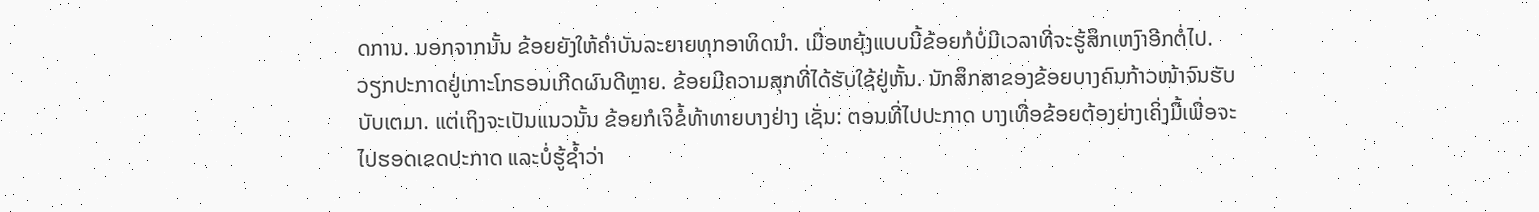ດການ. ນອກຈາກນັ້ນ ຂ້ອຍຍັງໃຫ້ຄຳບັນລະຍາຍທຸກອາທິດນຳ. ເມື່ອຫຍຸ້ງແບບນີ້ຂ້ອຍກໍບໍ່ມີເວລາທີ່ຈະຮູ້ສຶກເຫງົາອີກຕໍ່ໄປ.
ວຽກປະກາດຢູ່ເກາະໂກຣອນເກີດຜົນດີຫຼາຍ. ຂ້ອຍມີຄວາມສຸກທີ່ໄດ້ຮັບໃຊ້ຢູ່ຫັ້ນ. ນັກສຶກສາຂອງຂ້ອຍບາງຄົນກ້າວໜ້າຈົນຮັບບັບເຕມາ. ແຕ່ເຖິງຈະເປັນແນວນັ້ນ ຂ້ອຍກໍເຈິຂໍ້ທ້າທາຍບາງຢ່າງ ເຊັ່ນ: ຕອນທີ່ໄປປະກາດ ບາງເທື່ອຂ້ອຍຕ້ອງຍ່າງເຄິ່ງມື້ເພື່ອຈະໄປຮອດເຂດປະກາດ ແລະບໍ່ຮູ້ຊ້ຳວ່າ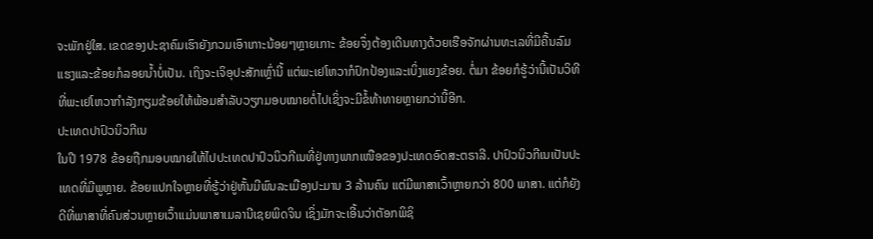ຈະພັກຢູ່ໃສ. ເຂດຂອງປະຊາຄົມເຮົາຍັງກວມເອົາເກາະນ້ອຍໆຫຼາຍເກາະ ຂ້ອຍຈຶ່ງຕ້ອງເດີນທາງດ້ວຍເຮືອຈັກຜ່ານທະເລທີ່ມີຄື້ນລົມແຮງແລະຂ້ອຍກໍລອຍນ້ຳບໍ່ເປັນ. ເຖິງຈະເຈິອຸປະສັກເຫຼົ່ານີ້ ແຕ່ພະເຢໂຫວາກໍປົກປ້ອງແລະເບິ່ງແຍງຂ້ອຍ. ຕໍ່ມາ ຂ້ອຍກໍຮູ້ວ່ານີ້ເປັນວິທີທີ່ພະເຢໂຫວາກຳລັງກຽມຂ້ອຍໃຫ້ພ້ອມສຳລັບວຽກມອບໝາຍຕໍ່ໄປເຊິ່ງຈະມີຂໍ້ທ້າທາຍຫຼາຍກວ່ານີ້ອີກ.
ປະເທດປາປົວນິວກີເນ
ໃນປີ 1978 ຂ້ອຍຖືກມອບໝາຍໃຫ້ໄປປະເທດປາປົວນິວກີເນທີ່ຢູ່ທາງພາກເໜືອຂອງປະເທດອົດສະຕຣາລີ. ປາປົວນິວກີເນເປັນປະເທດທີ່ມີພູຫຼາຍ. ຂ້ອຍແປກໃຈຫຼາຍທີ່ຮູ້ວ່າຢູ່ຫັ້ນມີພົນລະເມືອງປະມານ 3 ລ້ານຄົນ ແຕ່ມີພາສາເວົ້າຫຼາຍກວ່າ 800 ພາສາ. ແຕ່ກໍຍັງດີທີ່ພາສາທີ່ຄົນສ່ວນຫຼາຍເວົ້າແມ່ນພາສາເມລານີເຊຍພິດຈິນ ເຊິ່ງມັກຈະເອີ້ນວ່າຕັອກພິຊິ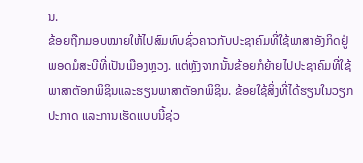ນ.
ຂ້ອຍຖືກມອບໝາຍໃຫ້ໄປສົມທົບຊົ່ວຄາວກັບປະຊາຄົມທີ່ໃຊ້ພາສາອັງກິດຢູ່ພອດມໍສະບີທີ່ເປັນເມືອງຫຼວງ. ແຕ່ຫຼັງຈາກນັ້ນຂ້ອຍກໍຍ້າຍໄປປະຊາຄົມທີ່ໃຊ້ພາສາຕັອກພິຊິນແລະຮຽນພາສາຕັອກພິຊິນ. ຂ້ອຍໃຊ້ສິ່ງທີ່ໄດ້ຮຽນໃນວຽກປະກາດ ແລະການເຮັດແບບນີ້ຊ່ວ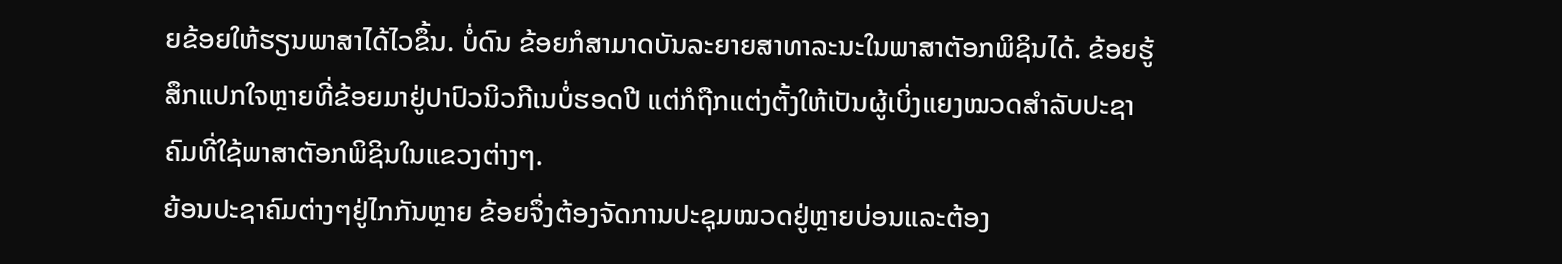ຍຂ້ອຍໃຫ້ຮຽນພາສາໄດ້ໄວຂຶ້ນ. ບໍ່ດົນ ຂ້ອຍກໍສາມາດບັນລະຍາຍສາທາລະນະໃນພາສາຕັອກພິຊິນໄດ້. ຂ້ອຍຮູ້ສຶກແປກໃຈຫຼາຍທີ່ຂ້ອຍມາຢູ່ປາປົວນິວກີເນບໍ່ຮອດປີ ແຕ່ກໍຖືກແຕ່ງຕັ້ງໃຫ້ເປັນຜູ້ເບິ່ງແຍງໝວດສຳລັບປະຊາຄົມທີ່ໃຊ້ພາສາຕັອກພິຊິນໃນແຂວງຕ່າງໆ.
ຍ້ອນປະຊາຄົມຕ່າງໆຢູ່ໄກກັນຫຼາຍ ຂ້ອຍຈຶ່ງຕ້ອງຈັດການປະຊຸມໝວດຢູ່ຫຼາຍບ່ອນແລະຕ້ອງ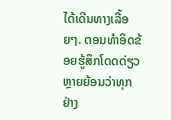ໄດ້ເດີນທາງເລື້ອຍໆ. ຕອນທຳອິດຂ້ອຍຮູ້ສຶກໂດດດ່ຽວຫຼາຍຍ້ອນວ່າທຸກຢ່າງ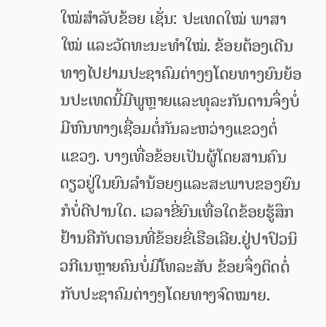ໃໝ່ສຳລັບຂ້ອຍ ເຊັ່ນ: ປະເທດໃໝ່ ພາສາໃໝ່ ແລະວັດທະນະທຳໃໝ່. ຂ້ອຍຕ້ອງເດີນທາງໄປຢາມປະຊາຄົມຕ່າງໆໂດຍທາງຍົນຍ້ອນປະເທດນີ້ມີພູຫຼາຍແລະທຸລະກັນດານຈຶ່ງບໍ່ມີຫົນທາງເຊື່ອມຕໍ່ກັນລະຫວ່າງແຂວງຕໍ່
ແຂວງ. ບາງເທື່ອຂ້ອຍເປັນຜູ້ໂດຍສານຄົນດຽວຢູ່ໃນຍົນລຳນ້ອຍໆແລະສະພາບຂອງຍົນກໍບໍ່ດີປານໃດ. ເວລາຂີ່ຍົນເທື່ອໃດຂ້ອຍຮູ້ສຶກຢ້ານຄືກັບຕອນທີ່ຂ້ອຍຂີ່ເຮືອເລີຍ.ຢູ່ປາປົວນິວກີເນຫຼາຍຄົນບໍ່ມີໂທລະສັບ ຂ້ອຍຈຶ່ງຕິດຕໍ່ກັບປະຊາຄົມຕ່າງໆໂດຍທາງຈົດໝາຍ.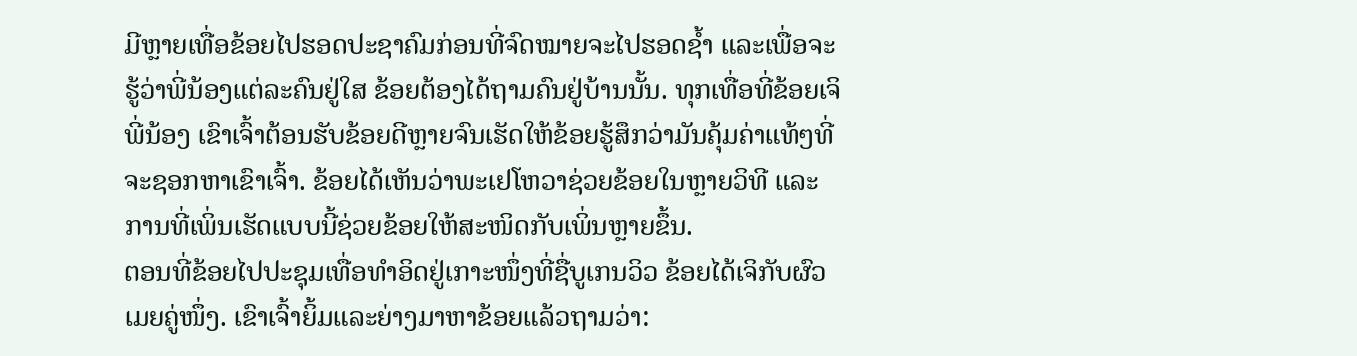ມີຫຼາຍເທື່ອຂ້ອຍໄປຮອດປະຊາຄົມກ່ອນທີ່ຈົດໝາຍຈະໄປຮອດຊ້ຳ ແລະເພື່ອຈະຮູ້ວ່າພີ່ນ້ອງແຕ່ລະຄົນຢູ່ໃສ ຂ້ອຍຕ້ອງໄດ້ຖາມຄົນຢູ່ບ້ານນັ້ນ. ທຸກເທື່ອທີ່ຂ້ອຍເຈິພີ່ນ້ອງ ເຂົາເຈົ້າຕ້ອນຮັບຂ້ອຍດີຫຼາຍຈົນເຮັດໃຫ້ຂ້ອຍຮູ້ສຶກວ່າມັນຄຸ້ມຄ່າແທ້ໆທີ່ຈະຊອກຫາເຂົາເຈົ້າ. ຂ້ອຍໄດ້ເຫັນວ່າພະເຢໂຫວາຊ່ວຍຂ້ອຍໃນຫຼາຍວິທີ ແລະການທີ່ເພິ່ນເຮັດແບບນີ້ຊ່ວຍຂ້ອຍໃຫ້ສະໜິດກັບເພິ່ນຫຼາຍຂຶ້ນ.
ຕອນທີ່ຂ້ອຍໄປປະຊຸມເທື່ອທຳອິດຢູ່ເກາະໜຶ່ງທີ່ຊື່ບູເກນວິວ ຂ້ອຍໄດ້ເຈິກັບຜົວເມຍຄູ່ໜຶ່ງ. ເຂົາເຈົ້າຍິ້ມແລະຍ່າງມາຫາຂ້ອຍແລ້ວຖາມວ່າ: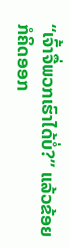“ເຈົ້າຈື່ພວກເຮົາໄດ້ບໍ່?” ແລ້ວຂ້ອຍກໍຄິດອອກ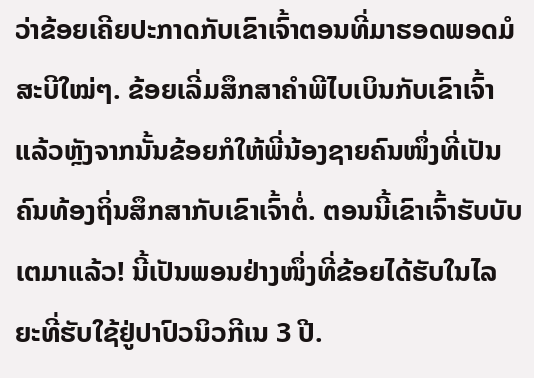ວ່າຂ້ອຍເຄີຍປະກາດກັບເຂົາເຈົ້າຕອນທີ່ມາຮອດພອດມໍສະບີໃໝ່ໆ. ຂ້ອຍເລີ່ມສຶກສາຄຳພີໄບເບິນກັບເຂົາເຈົ້າ ແລ້ວຫຼັງຈາກນັ້ນຂ້ອຍກໍໃຫ້ພີ່ນ້ອງຊາຍຄົນໜຶ່ງທີ່ເປັນຄົນທ້ອງຖິ່ນສຶກສາກັບເຂົາເຈົ້າຕໍ່. ຕອນນີ້ເຂົາເຈົ້າຮັບບັບເຕມາແລ້ວ! ນີ້ເປັນພອນຢ່າງໜຶ່ງທີ່ຂ້ອຍໄດ້ຮັບໃນໄລຍະທີ່ຮັບໃຊ້ຢູ່ປາປົວນິວກີເນ 3 ປີ.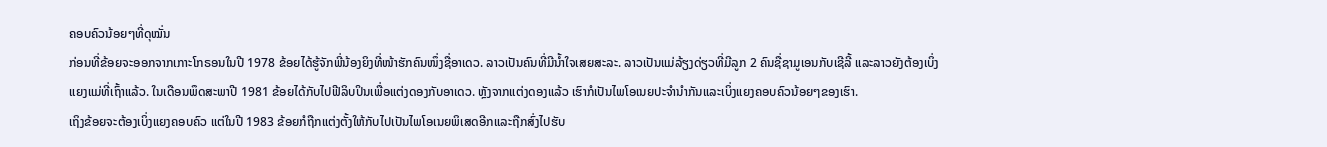ຄອບຄົວນ້ອຍໆທີ່ດຸໝັ່ນ
ກ່ອນທີ່ຂ້ອຍຈະອອກຈາກເກາະໂກຣອນໃນປີ 1978 ຂ້ອຍໄດ້ຮູ້ຈັກພີ່ນ້ອງຍິງທີ່ໜ້າຮັກຄົນໜຶ່ງຊື່ອາເດວ. ລາວເປັນຄົນທີ່ມີນ້ຳໃຈເສຍສະລະ. ລາວເປັນແມ່ລ້ຽງດ່ຽວທີ່ມີລູກ 2 ຄົນຊື່ຊາມູເອນກັບເຊີລີ້ ແລະລາວຍັງຕ້ອງເບິ່ງແຍງແມ່ທີ່ເຖົ້າແລ້ວ. ໃນເດືອນພຶດສະພາປີ 1981 ຂ້ອຍໄດ້ກັບໄປຟີລິບປິນເພື່ອແຕ່ງດອງກັບອາເດວ. ຫຼັງຈາກແຕ່ງດອງແລ້ວ ເຮົາກໍເປັນໄພໂອເນຍປະຈຳນຳກັນແລະເບິ່ງແຍງຄອບຄົວນ້ອຍໆຂອງເຮົາ.
ເຖິງຂ້ອຍຈະຕ້ອງເບິ່ງແຍງຄອບຄົວ ແຕ່ໃນປີ 1983 ຂ້ອຍກໍຖືກແຕ່ງຕັ້ງໃຫ້ກັບໄປເປັນໄພໂອເນຍພິເສດອີກແລະຖືກສົ່ງໄປຮັບ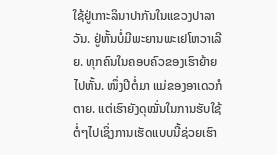ໃຊ້ຢູ່ເກາະລິນາປາກັນໃນແຂວງປາລາວັນ. ຢູ່ຫັ້ນບໍ່ມີພະຍານພະເຢໂຫວາເລີຍ. ທຸກຄົນໃນຄອບຄົວຂອງເຮົາຍ້າຍໄປຫັ້ນ. ໜຶ່ງປີຕໍ່ມາ ແມ່ຂອງອາເດວກໍຕາຍ. ແຕ່ເຮົາຍັງດຸໝັ່ນໃນການຮັບໃຊ້ຕໍ່ໆໄປເຊິ່ງການເຮັດແບບນີ້ຊ່ວຍເຮົາ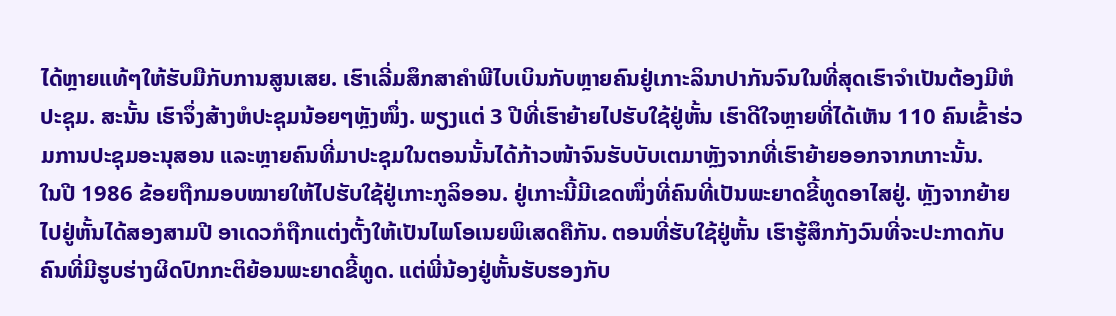ໄດ້ຫຼາຍແທ້ໆໃຫ້ຮັບມືກັບການສູນເສຍ. ເຮົາເລີ່ມສຶກສາຄຳພີໄບເບິນກັບຫຼາຍຄົນຢູ່ເກາະລິນາປາກັນຈົນໃນທີ່ສຸດເຮົາຈຳເປັນຕ້ອງມີຫໍປະຊຸມ. ສະນັ້ນ ເຮົາຈຶ່ງສ້າງຫໍປະຊຸມນ້ອຍໆຫຼັງໜຶ່ງ. ພຽງແຕ່ 3 ປີທີ່ເຮົາຍ້າຍໄປຮັບໃຊ້ຢູ່ຫັ້ນ ເຮົາດີໃຈຫຼາຍທີ່ໄດ້ເຫັນ 110 ຄົນເຂົ້າຮ່ວມການປະຊຸມອະນຸສອນ ແລະຫຼາຍຄົນທີ່ມາປະຊຸມໃນຕອນນັ້ນໄດ້ກ້າວໜ້າຈົນຮັບບັບເຕມາຫຼັງຈາກທີ່ເຮົາຍ້າຍອອກຈາກເກາະນັ້ນ.
ໃນປີ 1986 ຂ້ອຍຖືກມອບໝາຍໃຫ້ໄປຮັບໃຊ້ຢູ່ເກາະກູລິອອນ. ຢູ່ເກາະນີ້ມີເຂດໜຶ່ງທີ່ຄົນທີ່ເປັນພະຍາດຂີ້ທູດອາໄສຢູ່. ຫຼັງຈາກຍ້າຍໄປຢູ່ຫັ້ນໄດ້ສອງສາມປີ ອາເດວກໍຖືກແຕ່ງຕັ້ງໃຫ້ເປັນໄພໂອເນຍພິເສດຄືກັນ. ຕອນທີ່ຮັບໃຊ້ຢູ່ຫັ້ນ ເຮົາຮູ້ສຶກກັງວົນທີ່ຈະປະກາດກັບຄົນທີ່ມີຮູບຮ່າງຜິດປົກກະຕິຍ້ອນພະຍາດຂີ້ທູດ. ແຕ່ພີ່ນ້ອງຢູ່ຫັ້ນຮັບຮອງກັບ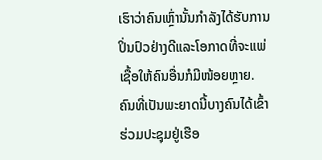ເຮົາວ່າຄົນເຫຼົ່ານັ້ນກຳລັງໄດ້ຮັບການປິ່ນປົວຢ່າງດີແລະໂອກາດທີ່ຈະແພ່ເຊື້ອໃຫ້ຄົນອື່ນກໍມີໜ້ອຍຫຼາຍ. ຄົນທີ່ເປັນພະຍາດນີ້ບາງຄົນໄດ້ເຂົ້າຮ່ວມປະຊຸມຢູ່ເຮືອ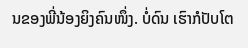ນຂອງພີ່ນ້ອງຍິງຄົນໜຶ່ງ. ບໍ່ດົນ ເຮົາກໍປັບໂຕ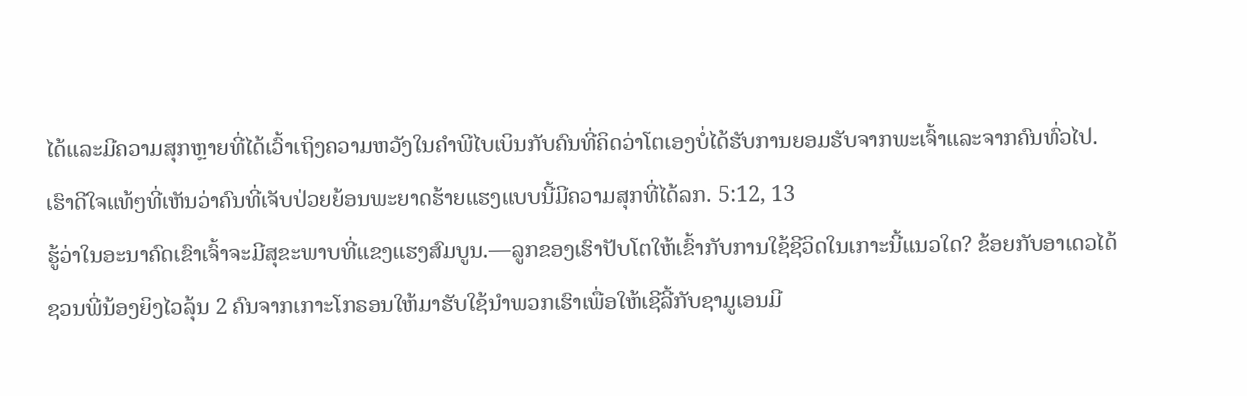ໄດ້ແລະມີຄວາມສຸກຫຼາຍທີ່ໄດ້ເວົ້າເຖິງຄວາມຫວັງໃນຄຳພີໄບເບິນກັບຄົນທີ່ຄິດວ່າໂຕເອງບໍ່ໄດ້ຮັບການຍອມຮັບຈາກພະເຈົ້າແລະຈາກຄົນທົ່ວໄປ. ເຮົາດີໃຈແທ້ໆທີ່ເຫັນວ່າຄົນທີ່ເຈັບປ່ວຍຍ້ອນພະຍາດຮ້າຍແຮງແບບນີ້ມີຄວາມສຸກທີ່ໄດ້ລກ. 5:12, 13
ຮູ້ວ່າໃນອະນາຄົດເຂົາເຈົ້າຈະມີສຸຂະພາບທີ່ແຂງແຮງສົມບູນ.—ລູກຂອງເຮົາປັບໂຕໃຫ້ເຂົ້າກັບການໃຊ້ຊີວິດໃນເກາະນີ້ແນວໃດ? ຂ້ອຍກັບອາເດວໄດ້ຊວນພີ່ນ້ອງຍິງໄວລຸ້ນ 2 ຄົນຈາກເກາະໂກຣອນໃຫ້ມາຮັບໃຊ້ນຳພວກເຮົາເພື່ອໃຫ້ເຊີລີ້ກັບຊາມູເອນມີ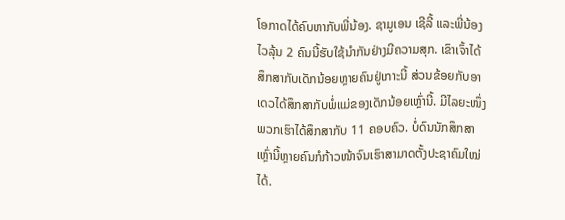ໂອກາດໄດ້ຄົບຫາກັບພີ່ນ້ອງ. ຊາມູເອນ ເຊີລີ້ ແລະພີ່ນ້ອງໄວລຸ້ນ 2 ຄົນນີ້ຮັບໃຊ້ນຳກັນຢ່າງມີຄວາມສຸກ. ເຂົາເຈົ້າໄດ້ສຶກສາກັບເດັກນ້ອຍຫຼາຍຄົນຢູ່ເກາະນີ້ ສ່ວນຂ້ອຍກັບອາເດວໄດ້ສຶກສາກັບພໍ່ແມ່ຂອງເດັກນ້ອຍເຫຼົ່ານີ້. ມີໄລຍະໜຶ່ງ ພວກເຮົາໄດ້ສຶກສາກັບ 11 ຄອບຄົວ. ບໍ່ດົນນັກສຶກສາເຫຼົ່ານີ້ຫຼາຍຄົນກໍກ້າວໜ້າຈົນເຮົາສາມາດຕັ້ງປະຊາຄົມໃໝ່ໄດ້.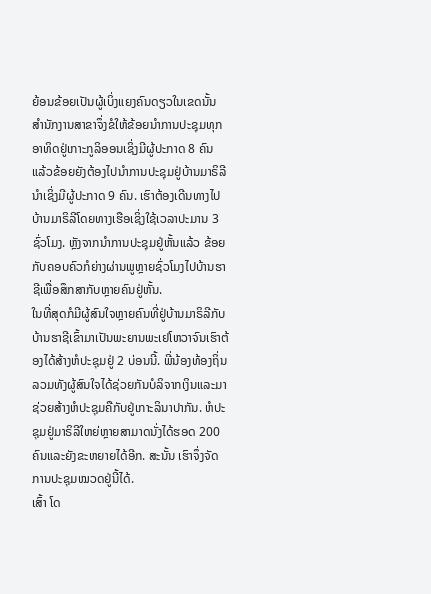ຍ້ອນຂ້ອຍເປັນຜູ້ເບິ່ງແຍງຄົນດຽວໃນເຂດນັ້ນ ສຳນັກງານສາຂາຈຶ່ງຂໍໃຫ້ຂ້ອຍນຳການປະຊຸມທຸກອາທິດຢູ່ເກາະກູລິອອນເຊິ່ງມີຜູ້ປະກາດ 8 ຄົນ ແລ້ວຂ້ອຍຍັງຕ້ອງໄປນຳການປະຊຸມຢູ່ບ້ານມາຣິລີນຳເຊິ່ງມີຜູ້ປະກາດ 9 ຄົນ. ເຮົາຕ້ອງເດີນທາງໄປບ້ານມາຣິລີໂດຍທາງເຮືອເຊິ່ງໃຊ້ເວລາປະມານ 3 ຊົ່ວໂມງ. ຫຼັງຈາກນຳການປະຊຸມຢູ່ຫັ້ນແລ້ວ ຂ້ອຍກັບຄອບຄົວກໍຍ່າງຜ່ານພູຫຼາຍຊົ່ວໂມງໄປບ້ານຮາຊີເພື່ອສຶກສາກັບຫຼາຍຄົນຢູ່ຫັ້ນ.
ໃນທີ່ສຸດກໍມີຜູ້ສົນໃຈຫຼາຍຄົນທີ່ຢູ່ບ້ານມາຣິລີກັບບ້ານຮາຊີເຂົ້າມາເປັນພະຍານພະເຢໂຫວາຈົນເຮົາຕ້ອງໄດ້ສ້າງຫໍປະຊຸມຢູ່ 2 ບ່ອນນີ້. ພີ່ນ້ອງທ້ອງຖິ່ນລວມທັງຜູ້ສົນໃຈໄດ້ຊ່ວຍກັນບໍລິຈາກເງິນແລະມາຊ່ວຍສ້າງຫໍປະຊຸມຄືກັບຢູ່ເກາະລິນາປາກັນ. ຫໍປະຊຸມຢູ່ມາຣິລີໃຫຍ່ຫຼາຍສາມາດນັ່ງໄດ້ຮອດ 200 ຄົນແລະຍັງຂະຫຍາຍໄດ້ອີກ. ສະນັ້ນ ເຮົາຈຶ່ງຈັດການປະຊຸມໝວດຢູ່ນີ້ໄດ້.
ເສົ້າ ໂດ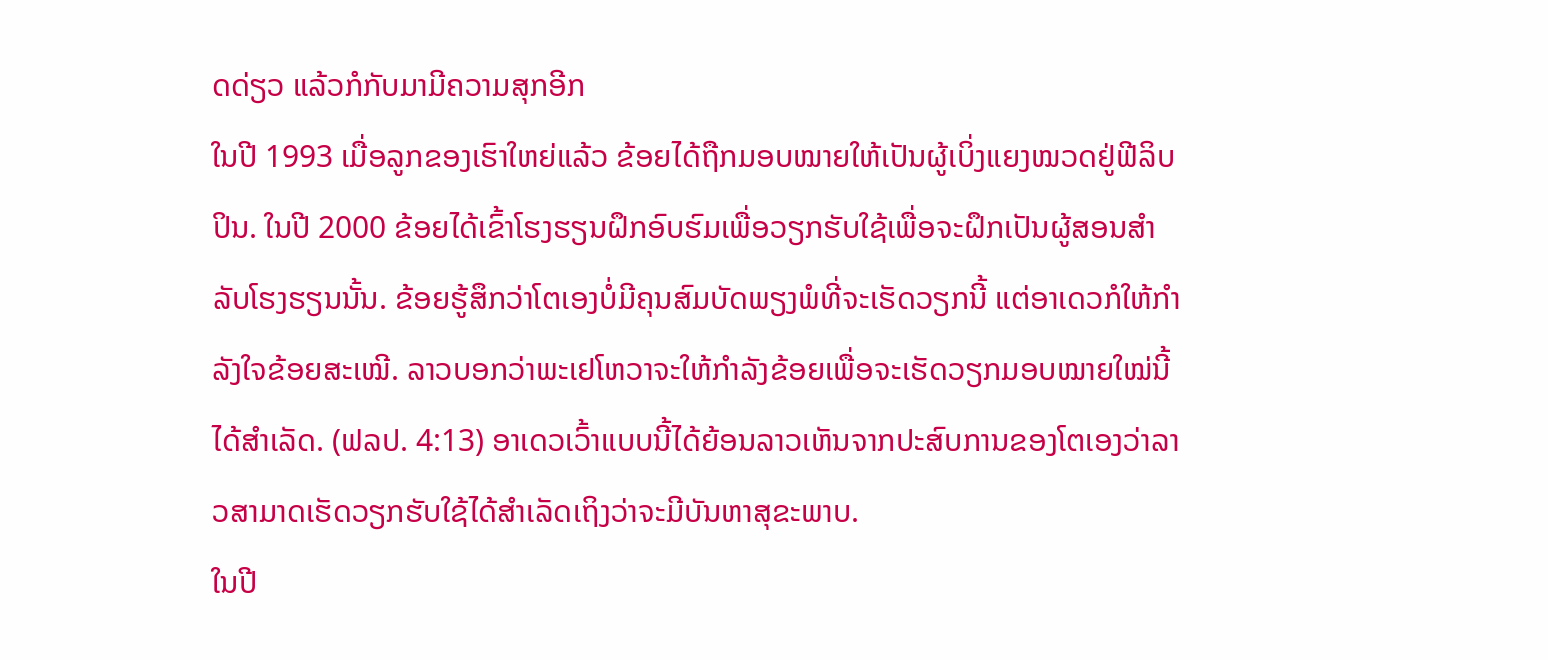ດດ່ຽວ ແລ້ວກໍກັບມາມີຄວາມສຸກອີກ
ໃນປີ 1993 ເມື່ອລູກຂອງເຮົາໃຫຍ່ແລ້ວ ຂ້ອຍໄດ້ຖືກມອບໝາຍໃຫ້ເປັນຜູ້ເບິ່ງແຍງໝວດຢູ່ຟີລິບປິນ. ໃນປີ 2000 ຂ້ອຍໄດ້ເຂົ້າໂຮງຮຽນຝຶກອົບຮົມເພື່ອວຽກຮັບໃຊ້ເພື່ອຈະຝຶກເປັນຜູ້ສອນສຳລັບໂຮງຮຽນນັ້ນ. ຂ້ອຍຮູ້ສຶກວ່າໂຕເອງບໍ່ມີຄຸນສົມບັດພຽງພໍທີ່ຈະເຮັດວຽກນີ້ ແຕ່ອາເດວກໍໃຫ້ກຳລັງໃຈຂ້ອຍສະເໝີ. ລາວບອກວ່າພະເຢໂຫວາຈະໃຫ້ກຳລັງຂ້ອຍເພື່ອຈະເຮັດວຽກມອບໝາຍໃໝ່ນີ້ໄດ້ສຳເລັດ. (ຟລປ. 4:13) ອາເດວເວົ້າແບບນີ້ໄດ້ຍ້ອນລາວເຫັນຈາກປະສົບການຂອງໂຕເອງວ່າລາວສາມາດເຮັດວຽກຮັບໃຊ້ໄດ້ສຳເລັດເຖິງວ່າຈະມີບັນຫາສຸຂະພາບ.
ໃນປີ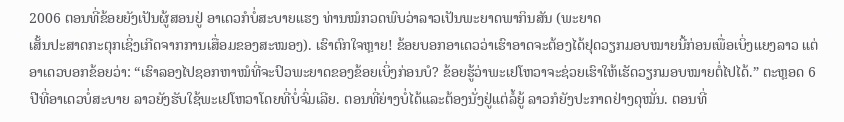2006 ຕອນທີ່ຂ້ອຍຍັງເປັນຜູ້ສອນຢູ່ ອາເດວກໍບໍ່ສະບາຍແຮງ ທ່ານໝໍກວດພົບວ່າລາວເປັນພະຍາດພາກິນສັນ (ພະຍາດ
ເສັ້ນປະສາດກະຕຸກເຊິ່ງເກີດຈາກການເສື່ອມຂອງສະໝອງ). ເຮົາຕົກໃຈຫຼາຍ! ຂ້ອຍບອກອາເດວວ່າເຮົາອາດຈະຕ້ອງໄດ້ຢຸດວຽກມອບໝາຍນີ້ກ່ອນເພື່ອເບິ່ງແຍງລາວ ແຕ່ອາເດວບອກຂ້ອຍວ່າ: “ເຮົາລອງໄປຊອກຫາໝໍທີ່ຈະປົວພະຍາດຂອງຂ້ອຍເບິ່ງກ່ອນບໍ? ຂ້ອຍຮູ້ວ່າພະເຢໂຫວາຈະຊ່ວຍເຮົາໃຫ້ເຮັດວຽກມອບໝາຍຕໍ່ໄປໄດ້.” ຕະຫຼອດ 6 ປີທີ່ອາເດວບໍ່ສະບາຍ ລາວຍັງຮັບໃຊ້ພະເຢໂຫວາໂດຍທີ່ບໍ່ຈົ່ມເລີຍ. ຕອນທີ່ຍ່າງບໍ່ໄດ້ແລະຕ້ອງນັ່ງຢູ່ແຕ່ລໍ້ຍູ້ ລາວກໍຍັງປະກາດຢ່າງດຸໝັ່ນ. ຕອນທີ່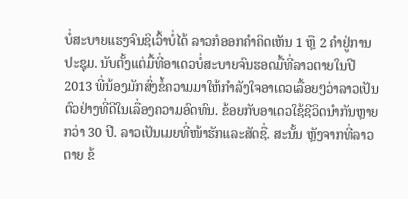ບໍ່ສະບາຍແຮງຈົນຊິເວົ້າບໍ່ໄດ້ ລາວກໍອອກຄຳຄິດເຫັນ 1 ຫຼື 2 ຄຳຢູ່ການປະຊຸມ. ນັບຕັ້ງແຕ່ມື້ທີ່ອາເດວບໍ່ສະບາຍຈົນຮອດມື້ທີ່ລາວຕາຍໃນປີ 2013 ພີ່ນ້ອງມັກສົ່ງຂໍ້ຄວາມມາໃຫ້ກຳລັງໃຈອາເດວເລື້ອຍໆວ່າລາວເປັນຕົວຢ່າງທີ່ດີໃນເລື່ອງຄວາມອົດທົນ. ຂ້ອຍກັບອາເດວໃຊ້ຊີວິດນຳກັນຫຼາຍກວ່າ 30 ປີ. ລາວເປັນເມຍທີ່ໜ້າຮັກແລະສັດຊື່. ສະນັ້ນ ຫຼັງຈາກທີ່ລາວຕາຍ ຂ້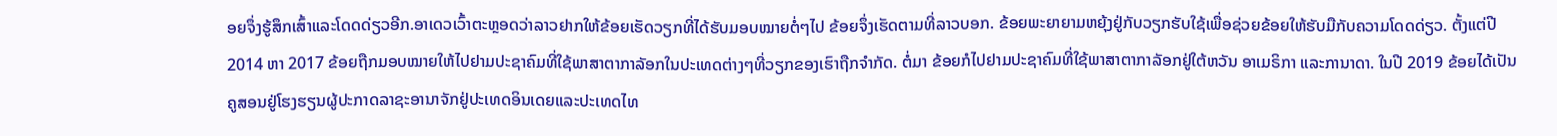ອຍຈຶ່ງຮູ້ສຶກເສົ້າແລະໂດດດ່ຽວອີກ.ອາເດວເວົ້າຕະຫຼອດວ່າລາວຢາກໃຫ້ຂ້ອຍເຮັດວຽກທີ່ໄດ້ຮັບມອບໝາຍຕໍ່ໆໄປ ຂ້ອຍຈຶ່ງເຮັດຕາມທີ່ລາວບອກ. ຂ້ອຍພະຍາຍາມຫຍຸ້ງຢູ່ກັບວຽກຮັບໃຊ້ເພື່ອຊ່ວຍຂ້ອຍໃຫ້ຮັບມືກັບຄວາມໂດດດ່ຽວ. ຕັ້ງແຕ່ປີ 2014 ຫາ 2017 ຂ້ອຍຖືກມອບໝາຍໃຫ້ໄປຢາມປະຊາຄົມທີ່ໃຊ້ພາສາຕາກາລັອກໃນປະເທດຕ່າງໆທີ່ວຽກຂອງເຮົາຖືກຈຳກັດ. ຕໍ່ມາ ຂ້ອຍກໍໄປຢາມປະຊາຄົມທີ່ໃຊ້ພາສາຕາກາລັອກຢູ່ໃຕ້ຫວັນ ອາເມຣິກາ ແລະການາດາ. ໃນປີ 2019 ຂ້ອຍໄດ້ເປັນຄູສອນຢູ່ໂຮງຮຽນຜູ້ປະກາດລາຊະອານາຈັກຢູ່ປະເທດອິນເດຍແລະປະເທດໄທ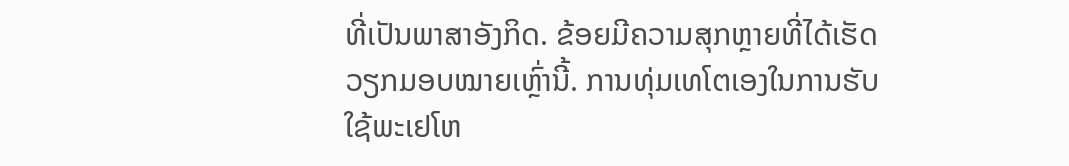ທີ່ເປັນພາສາອັງກິດ. ຂ້ອຍມີຄວາມສຸກຫຼາຍທີ່ໄດ້ເຮັດວຽກມອບໝາຍເຫຼົ່ານີ້. ການທຸ່ມເທໂຕເອງໃນການຮັບໃຊ້ພະເຢໂຫ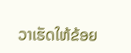ວາເຮັດໃຫ້ຂ້ອຍ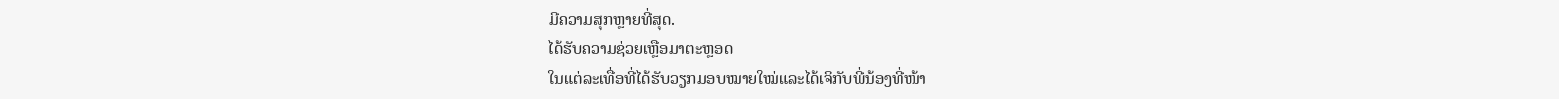ມີຄວາມສຸກຫຼາຍທີ່ສຸດ.
ໄດ້ຮັບຄວາມຊ່ວຍເຫຼືອມາຕະຫຼອດ
ໃນແຕ່ລະເທື່ອທີ່ໄດ້ຮັບວຽກມອບໝາຍໃໝ່ແລະໄດ້ເຈິກັບພີ່ນ້ອງທີ່ໜ້າ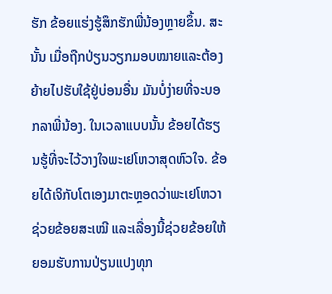ຮັກ ຂ້ອຍແຮ່ງຮູ້ສຶກຮັກພີ່ນ້ອງຫຼາຍຂຶ້ນ. ສະນັ້ນ ເມື່ອຖືກປ່ຽນວຽກມອບໝາຍແລະຕ້ອງຍ້າຍໄປຮັບໃຊ້ຢູ່ບ່ອນອື່ນ ມັນບໍ່ງ່າຍທີ່ຈະບອກລາພີ່ນ້ອງ. ໃນເວລາແບບນັ້ນ ຂ້ອຍໄດ້ຮຽນຮູ້ທີ່ຈະໄວ້ວາງໃຈພະເຢໂຫວາສຸດຫົວໃຈ. ຂ້ອຍໄດ້ເຈິກັບໂຕເອງມາຕະຫຼອດວ່າພະເຢໂຫວາຊ່ວຍຂ້ອຍສະເໝີ ແລະເລື່ອງນີ້ຊ່ວຍຂ້ອຍໃຫ້ຍອມຮັບການປ່ຽນແປງທຸກ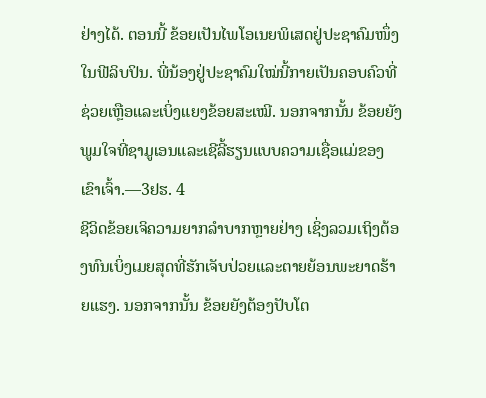ຢ່າງໄດ້. ຕອນນີ້ ຂ້ອຍເປັນໄພໂອເນຍພິເສດຢູ່ປະຊາຄົມໜຶ່ງໃນຟີລິບປິນ. ພີ່ນ້ອງຢູ່ປະຊາຄົມໃໝ່ນີ້ກາຍເປັນຄອບຄົວທີ່ຊ່ວຍເຫຼືອແລະເບິ່ງແຍງຂ້ອຍສະເໝີ. ນອກຈາກນັ້ນ ຂ້ອຍຍັງພູມໃຈທີ່ຊາມູເອນແລະເຊີລີ້ຮຽນແບບຄວາມເຊື່ອແມ່ຂອງເຂົາເຈົ້າ.—3ຢຮ. 4
ຊີວິດຂ້ອຍເຈິຄວາມຍາກລຳບາກຫຼາຍຢ່າງ ເຊິ່ງລວມເຖິງຕ້ອງທົນເບິ່ງເມຍສຸດທີ່ຮັກເຈັບປ່ວຍແລະຕາຍຍ້ອນພະຍາດຮ້າຍແຮງ. ນອກຈາກນັ້ນ ຂ້ອຍຍັງຕ້ອງປັບໂຕ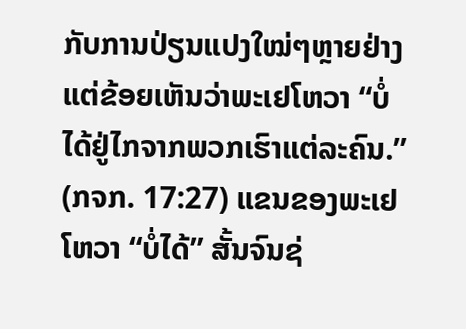ກັບການປ່ຽນແປງໃໝ່ໆຫຼາຍຢ່າງ ແຕ່ຂ້ອຍເຫັນວ່າພະເຢໂຫວາ “ບໍ່ໄດ້ຢູ່ໄກຈາກພວກເຮົາແຕ່ລະຄົນ.” (ກຈກ. 17:27) ແຂນຂອງພະເຢໂຫວາ “ບໍ່ໄດ້” ສັ້ນຈົນຊ່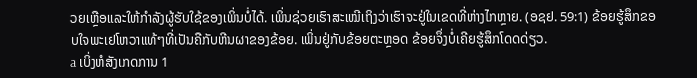ວຍເຫຼືອແລະໃຫ້ກຳລັງຜູ້ຮັບໃຊ້ຂອງເພິ່ນບໍ່ໄດ້. ເພິ່ນຊ່ວຍເຮົາສະເໝີເຖິງວ່າເຮົາຈະຢູ່ໃນເຂດທີ່ຫ່າງໄກຫຼາຍ. (ອຊຢ. 59:1) ຂ້ອຍຮູ້ສຶກຂອບໃຈພະເຢໂຫວາແທ້ໆທີ່ເປັນຄືກັບຫີນຜາຂອງຂ້ອຍ. ເພິ່ນຢູ່ກັບຂ້ອຍຕະຫຼອດ ຂ້ອຍຈຶ່ງບໍ່ເຄີຍຮູ້ສຶກໂດດດ່ຽວ.
a ເບິ່ງຫໍສັງເກດການ 1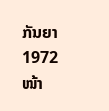ກັນຍາ 1972 ໜ້າ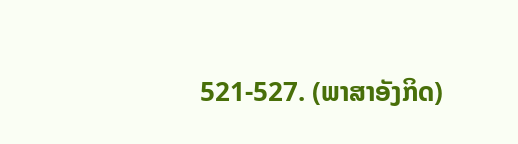521-527. (ພາສາອັງກິດ)